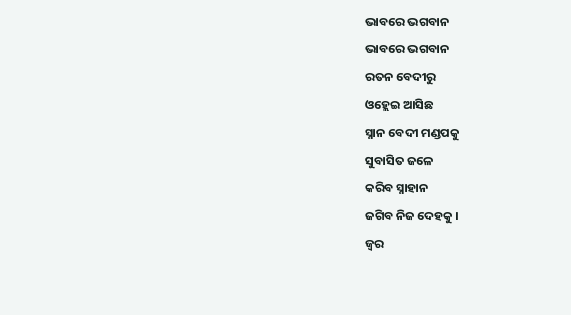ଭାବରେ ଭଗବାନ
ଭାବରେ ଭଗବାନ
ରତନ ବେଦୀରୁ
ଓହ୍ଲେଇ ଆସିଛ
ସ୍ନାନ ବେଦୀ ମଣ୍ଡପକୁ
ସୁବାସିତ ଜଳେ
କରିବ ସ୍ନାହାନ
ଜଗିବ ନିଜ ଦେହକୁ ।
ଜ୍ୱର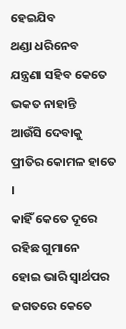ହେଇଯିବ
ଥଣ୍ଡା ଧରିନେବ
ଯନ୍ତ୍ରଣା ସହିବ କେତେ
ଭକତ ନାହାନ୍ତି
ଆଉଁସି ଦେବାକୁ
ପ୍ରୀତିର କୋମଳ ହାତେ ।
କାହିଁ କେତେ ଦୂରେ
ରହିଛ ଗୁମାନେ
ହୋଇ ଭାରି ସ୍ୱାର୍ଥପର
ଜଗତରେ କେତେ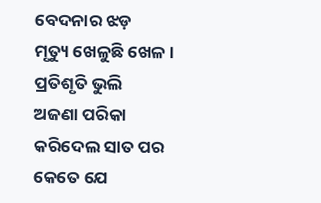ବେଦନାର ଝଡ଼
ମୃତ୍ୟୁ ଖେଳୁଛି ଖେଳ ।
ପ୍ରତିଶୃତି ଭୁଲି
ଅଜଣା ପରିକା
କରିଦେଲ ସାତ ପର
କେତେ ଯେ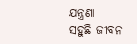ଯନ୍ତ୍ରଣା
ସହୁଛି ଜୀବନ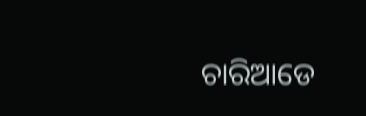ଚାରିଆଡେ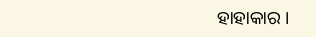ହାହାକାର ।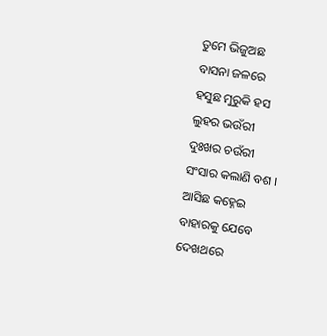ତୁମେ ଭିଜୁଅଛ
ବାସନା ଜଳରେ
ହସୁଛ ମୁରୁକି ହସ
ଲୁହର ଭଉଁରୀ
ଦୁଃଖର ଚଉଁରୀ
ସଂସାର କଲାଣି ବଶ ।
ଆସିଛ କହ୍ନେଇ
ବାହାରକୁ ଯେବେ
ଦେଖଥରେ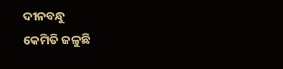ଦୀନବନ୍ଧୁ
କେମିତି ଜଳୁଛି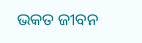ଭକତ ଜୀବନ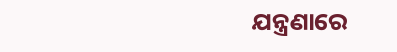ଯନ୍ତ୍ରଣାରେ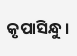କୃପାସିନ୍ଧୁ ।